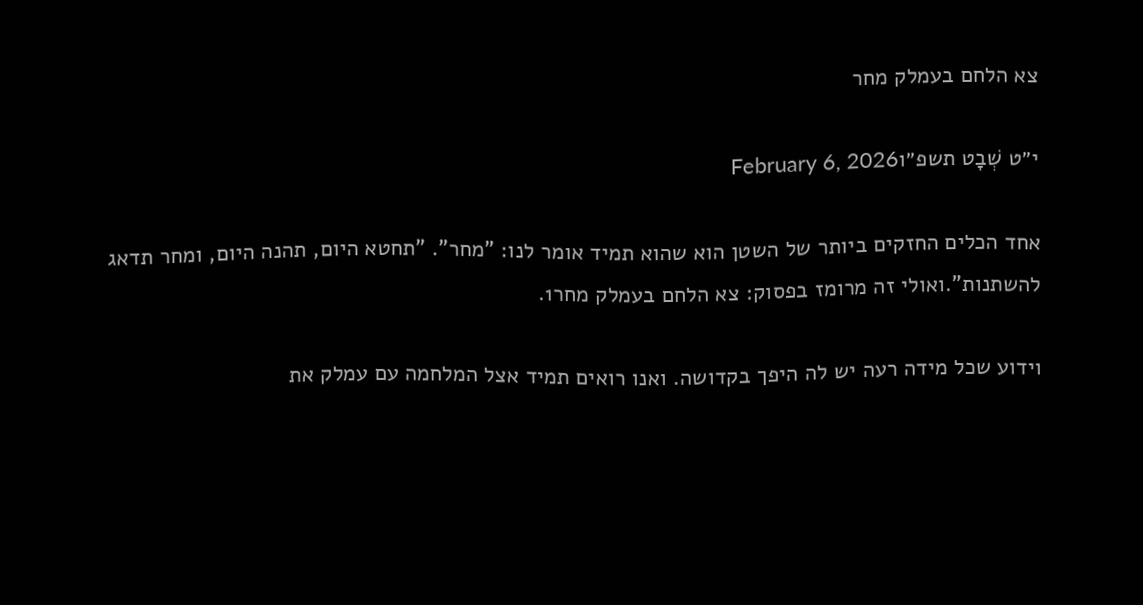צא הלחם בעמלק מחר

י״ט שְׁבָט תשפ״וFebruary 6, 2026

אחד הכלים החזקים ביותר של השטן הוא שהוא תמיד אומר לנו: "מחר". "תחטא היום, תהנה היום, ומחר תדאג להשתנות".ואולי זה מרומז בפסוק: צא הלחם בעמלק מחר1.

וידוע שכל מידה רעה יש לה היפך בקדושה. ואנו רואים תמיד אצל המלחמה עם עמלק את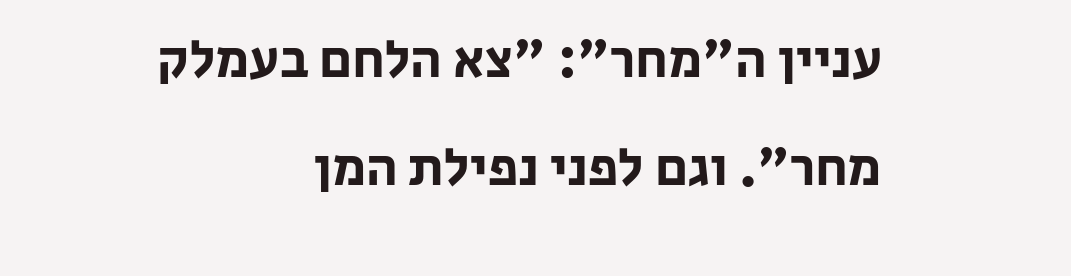עניין ה"מחר": "צא הלחם בעמלק מחר". וגם לפני נפילת המן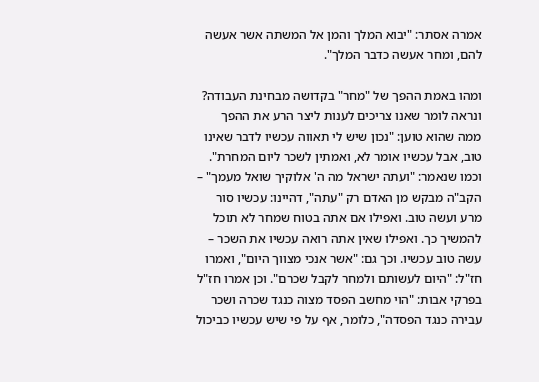אמרה אסתר: "יבוא המלך והמן אל המשתה אשר אעשה להם, ומחר אעשה כדבר המלך".

ומהו באמת ההפך של "מחר" בקדושה מבחינת העבודה? ונראה לומר שאנו צריכים לענות ליצר הרע את ההפך ממה שהוא טוען: "נכון שיש לי תאווה עכשיו לדבר שאינו טוב, אבל עכשיו אומר לא, ואמתין לשכר ליום המחרת". וכמו שנאמר: "ועתה ישראל מה ה' אלוקיך שואל מעמך" – הקב"ה מבקש מן האדם רק "עתה", דהיינו: עכשיו סור מרע ועשה טוב. ואפילו אם אתה בטוח שמחר לא תוכל להמשיך כך. ואפילו שאין אתה רואה עכשיו את השכר – עשה טוב עכשיו. וכך גם: "אשר אנכי מצווך היום", ואמרו חז"ל: "היום לעשותם ולמחר לקבל שכרם". וכן אמרו חז"ל בפרקי אבות: "הוי מחשב הפסד מצוה כנגד שכרה ושכר עבירה כנגד הפסדה", כלומר, אף על פי שיש עכשיו כביכול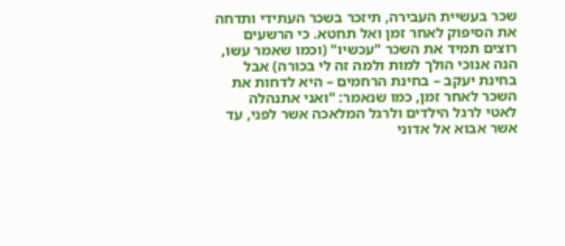שכר בעשיית העבירה, תיזכר בשכר העתידי ותדחה את הסיפוק לאחר זמן ואל תחטא. כי הרשעים רוצים תמיד את השכר "עכשיו" (וכמו שאמר עשו, הנה אנוכי הולך למות ולמה זה לי בכורה) אבל בחינת יעקב – בחינת הרחמים – היא לדחות את השכר לאחר זמן, כמו שנאמר: "ואני אתנהלה לאטי לרגל הילדים ולרגל המלאכה אשר לפני, עד אשר אבוא אל אדוני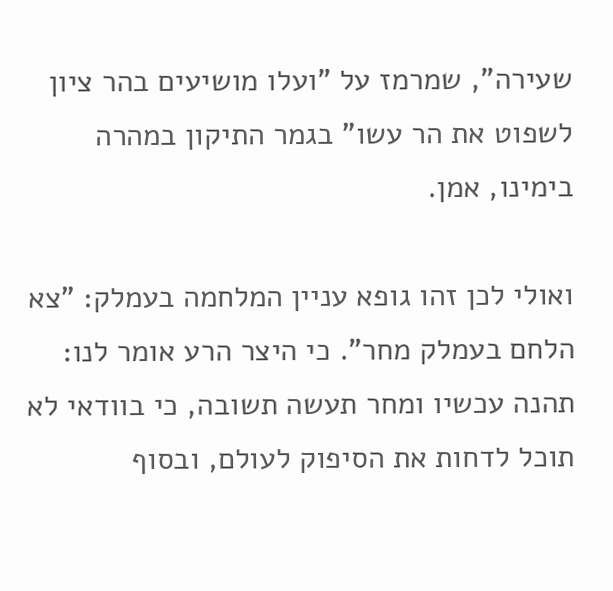שעירה", שמרמז על "ועלו מושיעים בהר ציון לשפוט את הר עשו" בגמר התיקון במהרה בימינו, אמן.

ואולי לכן זהו גופא עניין המלחמה בעמלק: "צא הלחם בעמלק מחר". כי היצר הרע אומר לנו: תהנה עכשיו ומחר תעשה תשובה, כי בוודאי לא תוכל לדחות את הסיפוק לעולם, ובסוף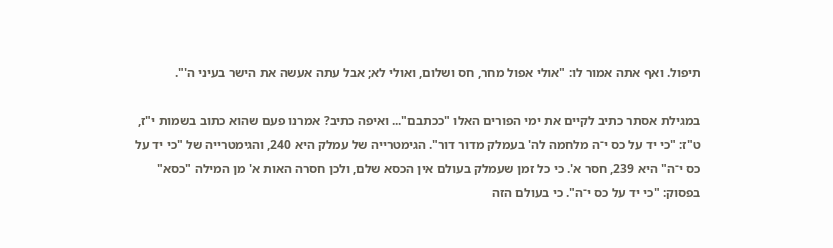תיפול. ואף אתה אמור לו: "אולי אפול מחר, חס ושלום, ואולי לא; אבל עתה אעשה את הישר בעיני ה'".

במגילת אסתר כתיב לקיים את ימי הפורים האלו "ככתבם"... ואיפה כתיב? אמרנו פעם שהוא כתוב בשמות י"ז, ט"ז: "כי יד על כס י־ה מלחמה לה' בעמלק מדור דור". הגימטרייה של עמלק היא 240, והגימטרייה של "כי יד על כס י־ה" היא 239, חסר א'. כי כל זמן שעמלק בעולם אין הכסא שלם, ולכן חסרה האות א' מן המילה "כסא" בפסוק: "כי יד על כס י־ה". כי בעולם הזה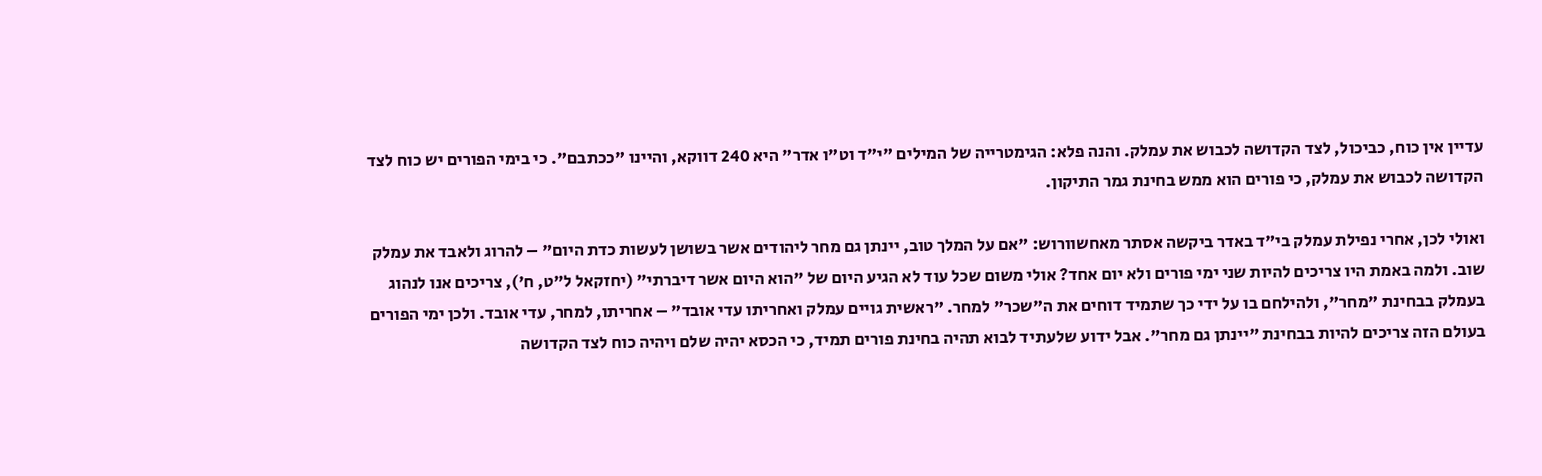עדיין אין כוח, כביכול, לצד הקדושה לכבוש את עמלק. והנה פלא: הגימטרייה של המילים "י"ד וט"ו אדר" היא 240 דווקא, והיינו "ככתבם". כי בימי הפורים יש כוח לצד הקדושה לכבוש את עמלק, כי פורים הוא ממש בחינת גמר התיקון.

ואולי לכן, אחרי נפילת עמלק בי"ד באדר ביקשה אסתר מאחשוורוש: "אם על המלך טוב, יינתן גם מחר ליהודים אשר בשושן לעשות כדת היום" – להרוג ולאבד את עמלק שוב. ולמה באמת היו צריכים להיות שני ימי פורים ולא יום אחד? אולי משום שכל עוד לא הגיע היום של "הוא היום אשר דיברתי" (יחזקאל ל"ט, ח'), צריכים אנו לנהוג בעמלק בבחינת "מחר", ולהילחם בו על ידי כך שתמיד דוחים את ה"שכר" למחר. "ראשית גויים עמלק ואחריתו עדי אובד" – אחריתו, למחר, עדי אובד. ולכן ימי הפורים בעולם הזה צריכים להיות בבחינת "יינתן גם מחר". אבל ידוע שלעתיד לבוא תהיה בחינת פורים תמיד, כי הכסא יהיה שלם ויהיה כוח לצד הקדושה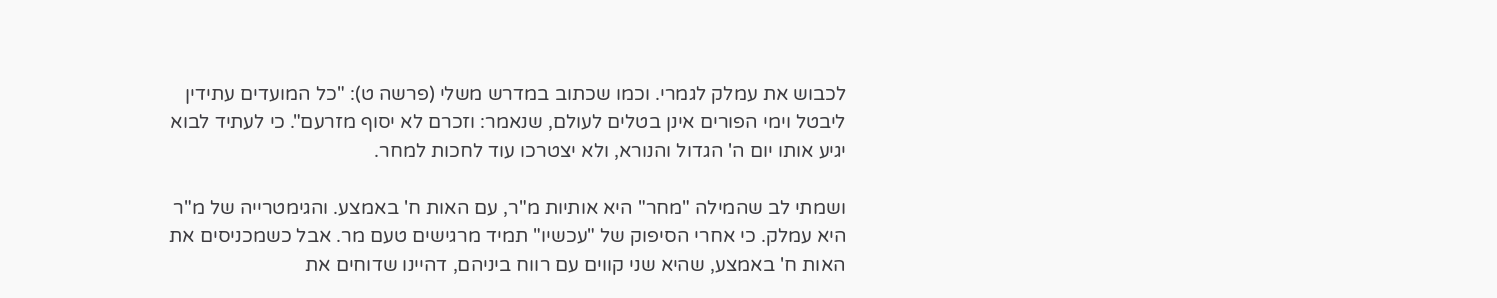לכבוש את עמלק לגמרי. וכמו שכתוב במדרש משלי (פרשה ט): "כל המועדים עתידין ליבטל וימי הפורים אינן בטלים לעולם, שנאמר: וזכרם לא יסוף מזרעם". כי לעתיד לבוא יגיע אותו יום ה' הגדול והנורא, ולא יצטרכו עוד לחכות למחר.

ושמתי לב שהמילה "מחר" היא אותיות מ"ר, עם האות ח' באמצע. והגימטרייה של מ"ר היא עמלק. כי אחרי הסיפוק של "עכשיו" תמיד מרגישים טעם מר. אבל כשמכניסים את האות ח' באמצע, שהיא שני קווים עם רווח ביניהם, דהיינו שדוחים את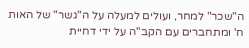ה"שכר" למחר, ועולים למעלה על ה"גשר" של האות ח' ומתחברים עם הקב"ה על ידי דחיית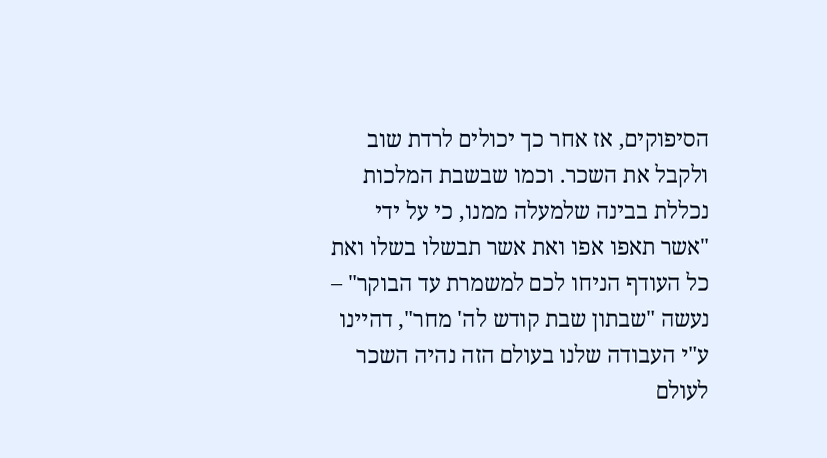הסיפוקים, אז אחר כך יכולים לרדת שוב ולקבל את השכר. וכמו שבשבת המלכות נכללת בבינה שלמעלה ממנו, כי על ידי "אשר תאפו אפו ואת אשר תבשלו בשלו ואת כל העודף הניחו לכם למשמרת עד הבוקר" – נעשה "שבתון שבת קודש לה' מחר", דהיינו ע"י העבודה שלנו בעולם הזה נהיה השכר לעולם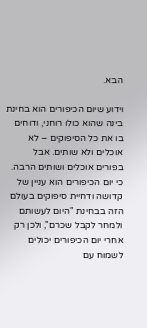הבא.

וידוע שיום הכיפורים הוא בחינת בינה שהוא כולו רוחני, ודוחים בו את כל הסיפוקים – לא אוכלים ולא שותים. אבל בפורים אוכלים ושותים הרבה. כי יום הכיפורים הוא עניין של קדושה ודחיית סיפוקים בעולם הזה בבחינת "היום לעשותם ולמחר לקבל שכרם", ולכן רק אחרי יום הכיפורים יכולים לשמוח עם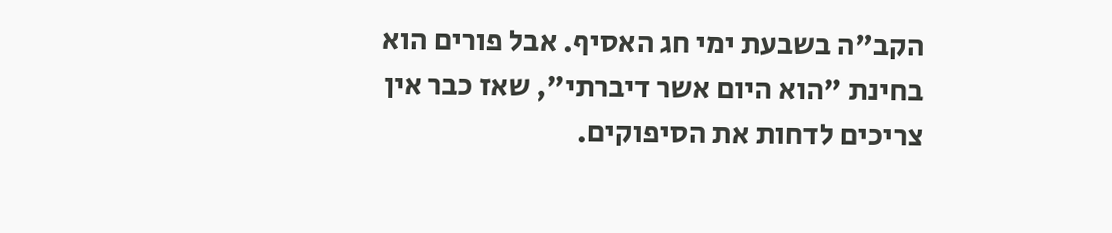הקב"ה בשבעת ימי חג האסיף. אבל פורים הוא בחינת "הוא היום אשר דיברתי", שאז כבר אין צריכים לדחות את הסיפוקים.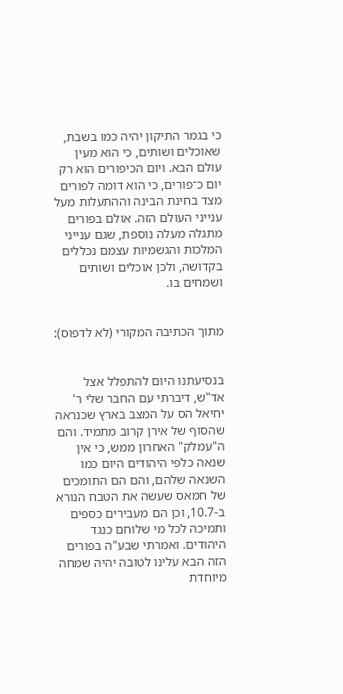כי בגמר התיקון יהיה כמו בשבת, שאוכלים ושותים, כי הוא מעין עולם הבא. ויום הכיפורים הוא רק יום כ־פורים, כי הוא דומה לפורים מצד בחינת הבינה וההתעלות מעל ענייני העולם הזה. אולם בפורים מתגלה מעלה נוספת, שגם ענייני המלכות והגשמיות עצמם נכללים בקדושה, ולכן אוכלים ושותים ושמחים בו.


מתוך הכתיבה המקורי (לא לדפוס):


בנסיעתנו היום להתפלל אצל אד"ש, דיברתי עם החבר שלי ר' יחיאל הס על המצב בארץ שכנראה שהסוף של אירן קרוב מתמיד. והם ה"עמלק" האחרון ממש, כי אין שנאה כלפי היהודים היום כמו השנאה שלהם, והם הם התומכים של חמאס שעשה את הטבח הנורא ב-10.7, וכן הם מעבירים כספים ותמיכה לכל מי שלוחם כנגד היהודים. ואמרתי שבע"ה בפורים הזה הבא עלינו לטובה יהיה שמחה מיוחדת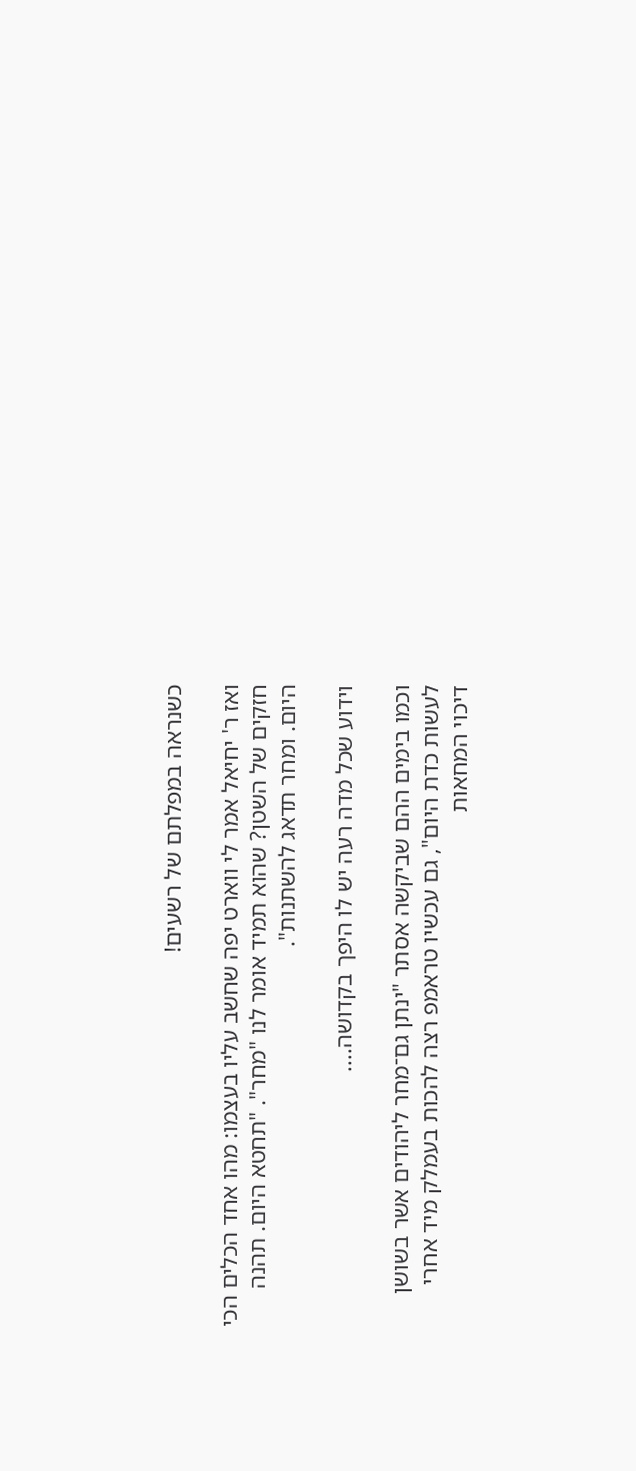כשנראה במפלתם של רשעים!

ואז ר' יחיאל אמר לי ווארט יפה שחשב עליו בעצמו: מהו אחד הכלים הכי חזקים של השטן? שהוא תמיד אומר לנו "מחר". "תחטא היום. תהנה היום. ומחר תדאג להשתנות".

וידוע שכל מדה רעה יש לו היפך בקדושה....

וכמו בימים ההם שביקשה אסתר "ינתן גם־מחר ליהודים אשר בשושן לעשות כדת היום", גם עכשיו טראמפ רצה להכות בעמלק מיד אחרי דיכוי המחאות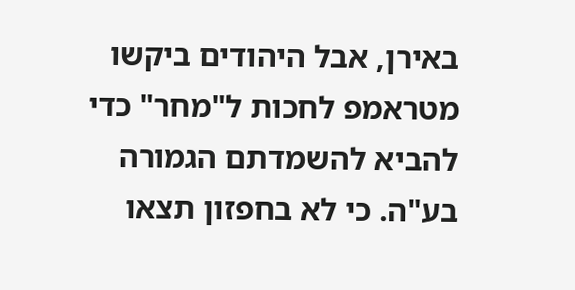באירן, אבל היהודים ביקשו מטראמפ לחכות ל"מחר" כדי להביא להשמדתם הגמורה בע"ה. כי לא בחפזון תצאו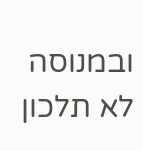ובמנוסה לא תלכון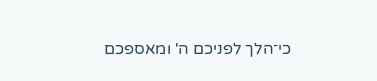כי־הלך לפניכם ה' ומאספכם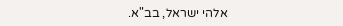אלהי ישראל, בב"א.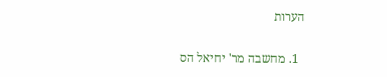הערות

  1. מחשבה מר' יחיאל הס